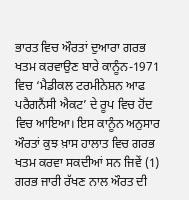ਭਾਰਤ ਵਿਚ ਔਰਤਾਂ ਦੁਆਰਾ ਗਰਭ ਖਤਮ ਕਰਵਾਉਣ ਬਾਰੇ ਕਾਨੂੰਨ-1971 ਵਿਚ ‘ਮੈਡੀਕਲ ਟਰਮੀਨੇਸ਼ਨ ਆਫ ਪਰੈਗਨੈਂਸੀ ਐਕਟ’ ਦੇ ਰੂਪ ਵਿਚ ਹੋਂਦ ਵਿਚ ਆਇਆ। ਇਸ ਕਾਨੂੰਨ ਅਨੁਸਾਰ ਔਰਤਾਂ ਕੁਝ ਖ਼ਾਸ ਹਾਲਾਤ ਵਿਚ ਗਰਭ ਖਤਮ ਕਰਵਾ ਸਕਦੀਆਂ ਸਨ ਜਿਵੇਂ (1) ਗਰਭ ਜਾਰੀ ਰੱਖਣ ਨਾਲ ਔਰਤ ਦੀ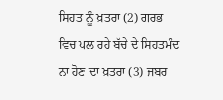ਸਿਹਤ ਨੂੰ ਖ਼ਤਰਾ (2) ਗਰਭ ਵਿਚ ਪਲ ਰਹੇ ਬੱਚੇ ਦੇ ਸਿਹਤਮੰਦ ਨਾ ਹੋਣ ਦਾ ਖ਼ਤਰਾ (3) ਜਬਰ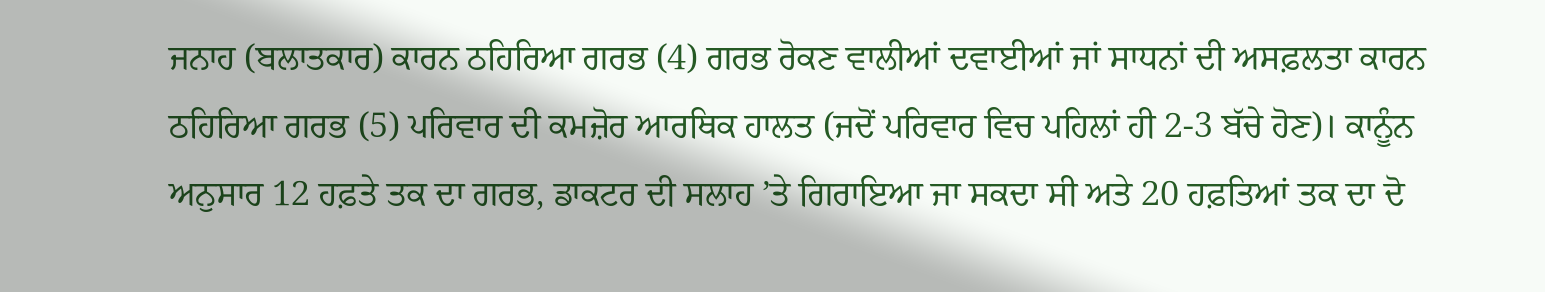ਜਨਾਹ (ਬਲਾਤਕਾਰ) ਕਾਰਨ ਠਹਿਰਿਆ ਗਰਭ (4) ਗਰਭ ਰੋਕਣ ਵਾਲੀਆਂ ਦਵਾਈਆਂ ਜਾਂ ਸਾਧਨਾਂ ਦੀ ਅਸਫ਼ਲਤਾ ਕਾਰਨ ਠਹਿਰਿਆ ਗਰਭ (5) ਪਰਿਵਾਰ ਦੀ ਕਮਜ਼ੋਰ ਆਰਥਿਕ ਹਾਲਤ (ਜਦੋਂ ਪਰਿਵਾਰ ਵਿਚ ਪਹਿਲਾਂ ਹੀ 2-3 ਬੱਚੇ ਹੋਣ)। ਕਾਨੂੰਨ ਅਨੁਸਾਰ 12 ਹਫ਼ਤੇ ਤਕ ਦਾ ਗਰਭ, ਡਾਕਟਰ ਦੀ ਸਲਾਹ ’ਤੇ ਗਿਰਾਇਆ ਜਾ ਸਕਦਾ ਸੀ ਅਤੇ 20 ਹਫ਼ਤਿਆਂ ਤਕ ਦਾ ਦੋ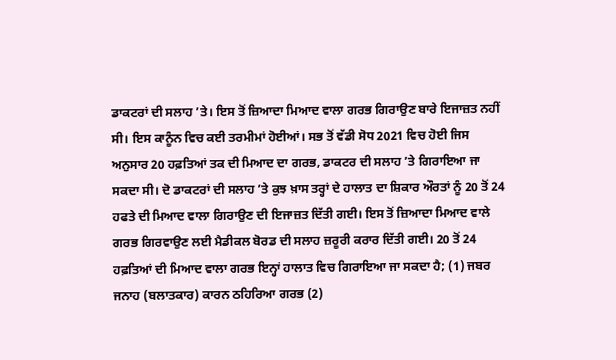ਡਾਕਟਰਾਂ ਦੀ ਸਲਾਹ ’ਤੇ। ਇਸ ਤੋਂ ਜ਼ਿਆਦਾ ਮਿਆਦ ਵਾਲਾ ਗਰਭ ਗਿਰਾਉਣ ਬਾਰੇ ਇਜਾਜ਼ਤ ਨਹੀਂ ਸੀ। ਇਸ ਕਾਨੂੰਨ ਵਿਚ ਕਈ ਤਰਮੀਮਾਂ ਹੋਈਆਂ। ਸਭ ਤੋਂ ਵੱਡੀ ਸੋਧ 2021 ਵਿਚ ਹੋਈ ਜਿਸ ਅਨੁਸਾਰ 20 ਹਫ਼ਤਿਆਂ ਤਕ ਦੀ ਮਿਆਦ ਦਾ ਗਰਭ, ਡਾਕਟਰ ਦੀ ਸਲਾਹ ’ਤੇ ਗਿਰਾਇਆ ਜਾ ਸਕਦਾ ਸੀ। ਦੋ ਡਾਕਟਰਾਂ ਦੀ ਸਲਾਹ ’ਤੇ ਕੁਝ ਖ਼ਾਸ ਤਰ੍ਹਾਂ ਦੇ ਹਾਲਾਤ ਦਾ ਸ਼ਿਕਾਰ ਔਰਤਾਂ ਨੂੰ 20 ਤੋਂ 24 ਹਫਤੇ ਦੀ ਮਿਆਦ ਵਾਲਾ ਗਿਰਾਉਣ ਦੀ ਇਜਾਜ਼ਤ ਦਿੱਤੀ ਗਈ। ਇਸ ਤੋਂ ਜ਼ਿਆਦਾ ਮਿਆਦ ਵਾਲੇ ਗਰਭ ਗਿਰਵਾਉਣ ਲਈ ਮੈਡੀਕਲ ਬੋਰਡ ਦੀ ਸਲਾਹ ਜ਼ਰੂਰੀ ਕਰਾਰ ਦਿੱਤੀ ਗਈ। 20 ਤੋਂ 24 ਹਫ਼ਤਿਆਂ ਦੀ ਮਿਆਦ ਵਾਲਾ ਗਰਭ ਇਨ੍ਹਾਂ ਹਾਲਾਤ ਵਿਚ ਗਿਰਾਇਆ ਜਾ ਸਕਦਾ ਹੈ; (1) ਜਬਰ ਜਨਾਹ (ਬਲਾਤਕਾਰ) ਕਾਰਨ ਠਹਿਰਿਆ ਗਰਭ (2)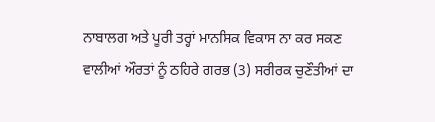ਨਾਬਾਲਗ ਅਤੇ ਪੂਰੀ ਤਰ੍ਹਾਂ ਮਾਨਸਿਕ ਵਿਕਾਸ ਨਾ ਕਰ ਸਕਣ ਵਾਲੀਆਂ ਔਰਤਾਂ ਨੂੰ ਠਹਿਰੇ ਗਰਭ (3) ਸਰੀਰਕ ਚੁਣੌਤੀਆਂ ਦਾ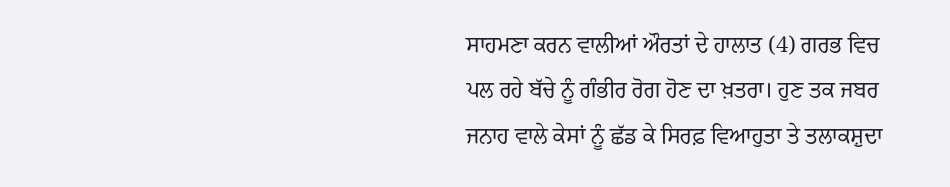ਸਾਹਮਣਾ ਕਰਨ ਵਾਲੀਆਂ ਔਰਤਾਂ ਦੇ ਹਾਲਾਤ (4) ਗਰਭ ਵਿਚ ਪਲ ਰਹੇ ਬੱਚੇ ਨੂੰ ਗੰਭੀਰ ਰੋਗ ਹੋਣ ਦਾ ਖ਼ਤਰਾ। ਹੁਣ ਤਕ ਜਬਰ ਜਨਾਹ ਵਾਲੇ ਕੇਸਾਂ ਨੂੰ ਛੱਡ ਕੇ ਸਿਰਫ਼ ਵਿਆਹੁਤਾ ਤੇ ਤਲਾਕਸ਼ੁਦਾ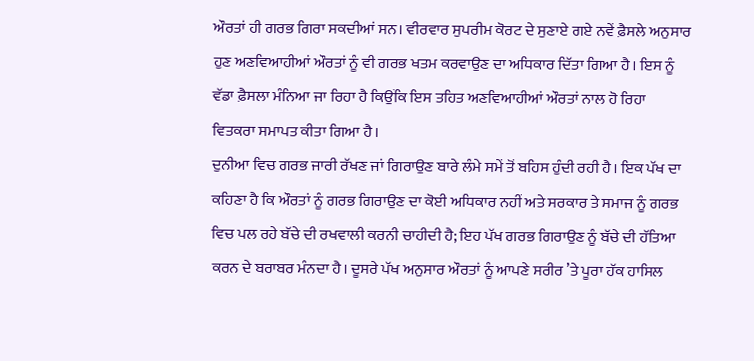ਔਰਤਾਂ ਹੀ ਗਰਭ ਗਿਰਾ ਸਕਦੀਆਂ ਸਨ। ਵੀਰਵਾਰ ਸੁਪਰੀਮ ਕੋਰਟ ਦੇ ਸੁਣਾਏ ਗਏ ਨਵੇਂ ਫ਼ੈਸਲੇ ਅਨੁਸਾਰ ਹੁਣ ਅਣਵਿਆਹੀਆਂ ਔਰਤਾਂ ਨੂੰ ਵੀ ਗਰਭ ਖਤਮ ਕਰਵਾਉਣ ਦਾ ਅਧਿਕਾਰ ਦਿੱਤਾ ਗਿਆ ਹੈ। ਇਸ ਨੂੰ ਵੱਡਾ ਫ਼ੈਸਲਾ ਮੰਨਿਆ ਜਾ ਰਿਹਾ ਹੈ ਕਿਉਂਕਿ ਇਸ ਤਹਿਤ ਅਣਵਿਆਹੀਆਂ ਔਰਤਾਂ ਨਾਲ ਹੋ ਰਿਹਾ ਵਿਤਕਰਾ ਸਮਾਪਤ ਕੀਤਾ ਗਿਆ ਹੈ।
ਦੁਨੀਆ ਵਿਚ ਗਰਭ ਜਾਰੀ ਰੱਖਣ ਜਾਂ ਗਿਰਾਉਣ ਬਾਰੇ ਲੰਮੇ ਸਮੇਂ ਤੋਂ ਬਹਿਸ ਹੁੰਦੀ ਰਹੀ ਹੈ। ਇਕ ਪੱਖ ਦਾ ਕਹਿਣਾ ਹੈ ਕਿ ਔਰਤਾਂ ਨੂੰ ਗਰਭ ਗਿਰਾਉਣ ਦਾ ਕੋਈ ਅਧਿਕਾਰ ਨਹੀਂ ਅਤੇ ਸਰਕਾਰ ਤੇ ਸਮਾਜ ਨੂੰ ਗਰਭ ਵਿਚ ਪਲ ਰਹੇ ਬੱਚੇ ਦੀ ਰਖਵਾਲੀ ਕਰਨੀ ਚਾਹੀਦੀ ਹੈ; ਇਹ ਪੱਖ ਗਰਭ ਗਿਰਾਉਣ ਨੂੰ ਬੱਚੇ ਦੀ ਹੱਤਿਆ ਕਰਨ ਦੇ ਬਰਾਬਰ ਮੰਨਦਾ ਹੈ। ਦੂਸਰੇ ਪੱਖ ਅਨੁਸਾਰ ਔਰਤਾਂ ਨੂੰ ਆਪਣੇ ਸਰੀਰ ’ਤੇ ਪੂਰਾ ਹੱਕ ਹਾਸਿਲ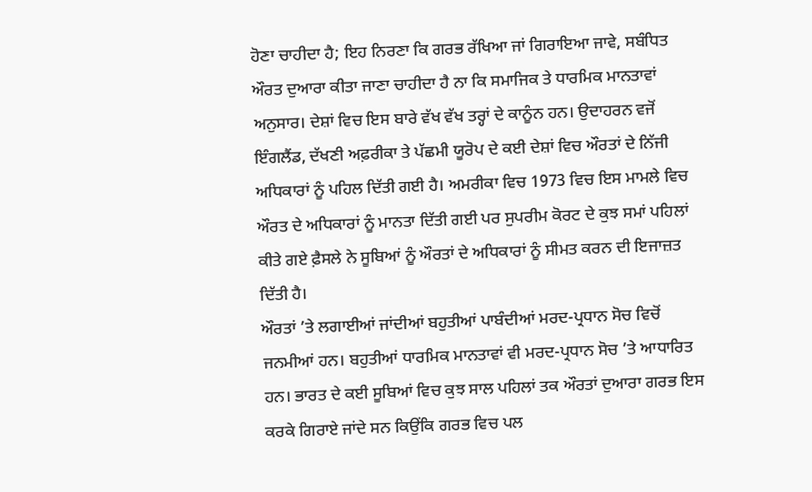ਹੋਣਾ ਚਾਹੀਦਾ ਹੈ; ਇਹ ਨਿਰਣਾ ਕਿ ਗਰਭ ਰੱਖਿਆ ਜਾਂ ਗਿਰਾਇਆ ਜਾਵੇ, ਸਬੰਧਿਤ ਔਰਤ ਦੁਆਰਾ ਕੀਤਾ ਜਾਣਾ ਚਾਹੀਦਾ ਹੈ ਨਾ ਕਿ ਸਮਾਜਿਕ ਤੇ ਧਾਰਮਿਕ ਮਾਨਤਾਵਾਂ ਅਨੁਸਾਰ। ਦੇਸ਼ਾਂ ਵਿਚ ਇਸ ਬਾਰੇ ਵੱਖ ਵੱਖ ਤਰ੍ਹਾਂ ਦੇ ਕਾਨੂੰਨ ਹਨ। ਉਦਾਹਰਨ ਵਜੋਂ ਇੰਗਲੈਂਡ, ਦੱਖਣੀ ਅਫ਼ਰੀਕਾ ਤੇ ਪੱਛਮੀ ਯੂਰੋਪ ਦੇ ਕਈ ਦੇਸ਼ਾਂ ਵਿਚ ਔਰਤਾਂ ਦੇ ਨਿੱਜੀ ਅਧਿਕਾਰਾਂ ਨੂੰ ਪਹਿਲ ਦਿੱਤੀ ਗਈ ਹੈ। ਅਮਰੀਕਾ ਵਿਚ 1973 ਵਿਚ ਇਸ ਮਾਮਲੇ ਵਿਚ ਔਰਤ ਦੇ ਅਧਿਕਾਰਾਂ ਨੂੰ ਮਾਨਤਾ ਦਿੱਤੀ ਗਈ ਪਰ ਸੁਪਰੀਮ ਕੋਰਟ ਦੇ ਕੁਝ ਸਮਾਂ ਪਹਿਲਾਂ ਕੀਤੇ ਗਏ ਫ਼ੈਸਲੇ ਨੇ ਸੂਬਿਆਂ ਨੂੰ ਔਰਤਾਂ ਦੇ ਅਧਿਕਾਰਾਂ ਨੂੰ ਸੀਮਤ ਕਰਨ ਦੀ ਇਜਾਜ਼ਤ ਦਿੱਤੀ ਹੈ।
ਔਰਤਾਂ ’ਤੇ ਲਗਾਈਆਂ ਜਾਂਦੀਆਂ ਬਹੁਤੀਆਂ ਪਾਬੰਦੀਆਂ ਮਰਦ-ਪ੍ਰਧਾਨ ਸੋਚ ਵਿਚੋਂ ਜਨਮੀਆਂ ਹਨ। ਬਹੁਤੀਆਂ ਧਾਰਮਿਕ ਮਾਨਤਾਵਾਂ ਵੀ ਮਰਦ-ਪ੍ਰਧਾਨ ਸੋਚ ’ਤੇ ਆਧਾਰਿਤ ਹਨ। ਭਾਰਤ ਦੇ ਕਈ ਸੂਬਿਆਂ ਵਿਚ ਕੁਝ ਸਾਲ ਪਹਿਲਾਂ ਤਕ ਔਰਤਾਂ ਦੁਆਰਾ ਗਰਭ ਇਸ ਕਰਕੇ ਗਿਰਾਏ ਜਾਂਦੇ ਸਨ ਕਿਉਂਕਿ ਗਰਭ ਵਿਚ ਪਲ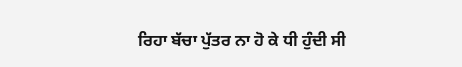ਰਿਹਾ ਬੱਚਾ ਪੁੱਤਰ ਨਾ ਹੋ ਕੇ ਧੀ ਹੁੰਦੀ ਸੀ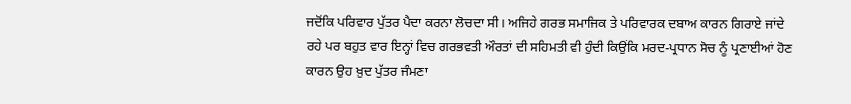ਜਦੋਂਕਿ ਪਰਿਵਾਰ ਪੁੱਤਰ ਪੈਦਾ ਕਰਨਾ ਲੋਚਦਾ ਸੀ। ਅਜਿਹੇ ਗਰਭ ਸਮਾਜਿਕ ਤੇ ਪਰਿਵਾਰਕ ਦਬਾਅ ਕਾਰਨ ਗਿਰਾਏ ਜਾਂਦੇ ਰਹੇ ਪਰ ਬਹੁਤ ਵਾਰ ਇਨ੍ਹਾਂ ਵਿਚ ਗਰਭਵਤੀ ਔਰਤਾਂ ਦੀ ਸਹਿਮਤੀ ਵੀ ਹੁੰਦੀ ਕਿਉਂਕਿ ਮਰਦ-ਪ੍ਰਧਾਨ ਸੋਚ ਨੂੰ ਪ੍ਰਣਾਈਆਂ ਹੋਣ ਕਾਰਨ ਉਹ ਖ਼ੁਦ ਪੁੱਤਰ ਜੰਮਣਾ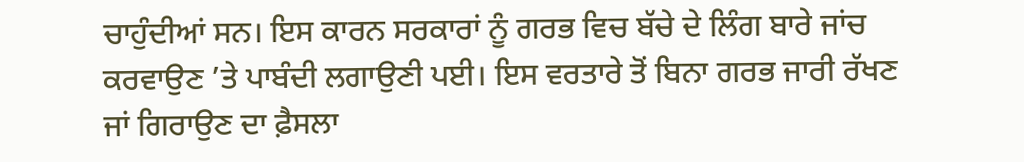ਚਾਹੁੰਦੀਆਂ ਸਨ। ਇਸ ਕਾਰਨ ਸਰਕਾਰਾਂ ਨੂੰ ਗਰਭ ਵਿਚ ਬੱਚੇ ਦੇ ਲਿੰਗ ਬਾਰੇ ਜਾਂਚ ਕਰਵਾਉਣ ’ਤੇ ਪਾਬੰਦੀ ਲਗਾਉਣੀ ਪਈ। ਇਸ ਵਰਤਾਰੇ ਤੋਂ ਬਿਨਾ ਗਰਭ ਜਾਰੀ ਰੱਖਣ ਜਾਂ ਗਿਰਾਉਣ ਦਾ ਫ਼ੈਸਲਾ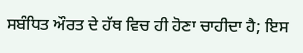ਸਬੰਧਿਤ ਔਰਤ ਦੇ ਹੱਥ ਵਿਚ ਹੀ ਹੋਣਾ ਚਾਹੀਦਾ ਹੈ; ਇਸ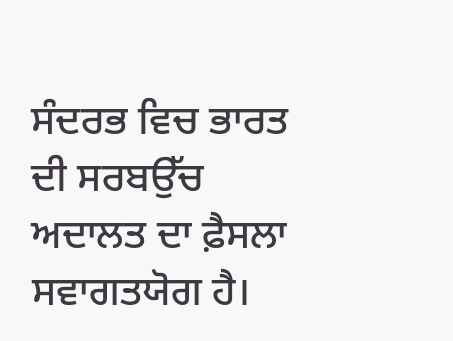ਸੰਦਰਭ ਵਿਚ ਭਾਰਤ ਦੀ ਸਰਬਉੱਚ ਅਦਾਲਤ ਦਾ ਫ਼ੈਸਲਾ ਸਵਾਗਤਯੋਗ ਹੈ।